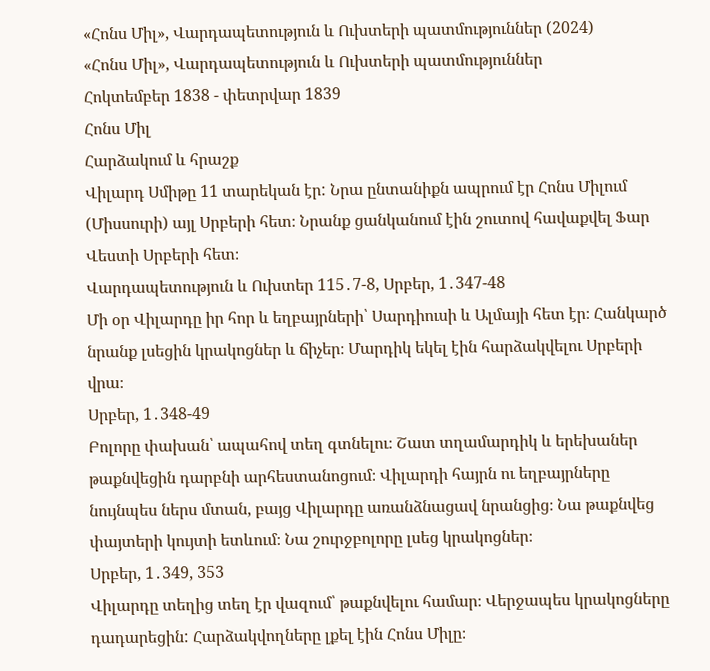«Հոնս Միլ», Վարդապետություն և Ուխտերի պատմություններ (2024)
«Հոնս Միլ», Վարդապետություն և Ուխտերի պատմություններ
Հոկտեմբեր 1838 - փետրվար 1839
Հոնս Միլ
Հարձակում և հրաշք
Վիլարդ Սմիթը 11 տարեկան էր: Նրա ընտանիքն ապրում էր Հոնս Միլում (Միսսուրի) այլ Սրբերի հետ։ Նրանք ցանկանում էին շուտով հավաքվել Ֆար Վեստի Սրբերի հետ։
Վարդապետություն և Ուխտեր 115․7-8, Սրբեր, 1․347-48
Մի օր Վիլարդը իր հոր և եղբայրների՝ Սարդիուսի և Ալմայի հետ էր։ Հանկարծ նրանք լսեցին կրակոցներ և ճիչեր։ Մարդիկ եկել էին հարձակվելու Սրբերի վրա։
Սրբեր, 1․348-49
Բոլորը փախան՝ ապահով տեղ գտնելու։ Շատ տղամարդիկ և երեխաներ թաքնվեցին դարբնի արհեստանոցում։ Վիլարդի հայրն ու եղբայրները նույնպես ներս մտան, բայց Վիլարդը առանձնացավ նրանցից։ Նա թաքնվեց փայտերի կույտի ետևում։ Նա շուրջբոլորը լսեց կրակոցներ։
Սրբեր, 1․349, 353
Վիլարդը տեղից տեղ էր վազում՝ թաքնվելու համար։ Վերջապես կրակոցները դադարեցին: Հարձակվողները լքել էին Հոնս Միլը։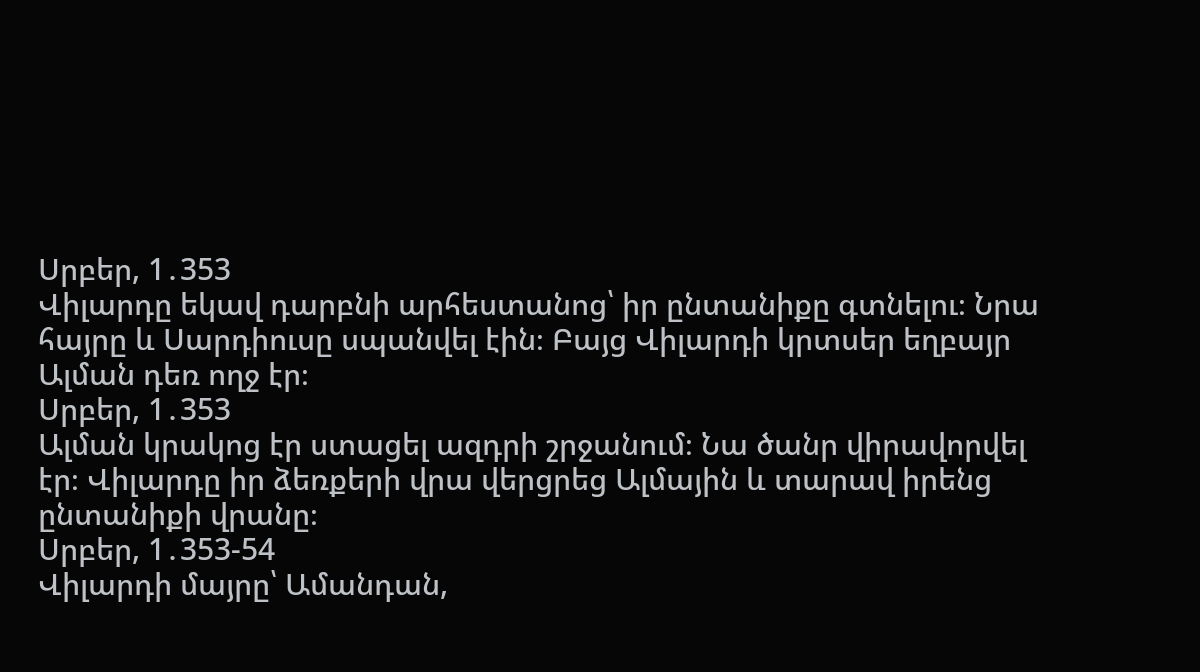Սրբեր, 1․353
Վիլարդը եկավ դարբնի արհեստանոց՝ իր ընտանիքը գտնելու։ Նրա հայրը և Սարդիուսը սպանվել էին։ Բայց Վիլարդի կրտսեր եղբայր Ալման դեռ ողջ էր։
Սրբեր, 1․353
Ալման կրակոց էր ստացել ազդրի շրջանում։ Նա ծանր վիրավորվել էր։ Վիլարդը իր ձեռքերի վրա վերցրեց Ալմային և տարավ իրենց ընտանիքի վրանը։
Սրբեր, 1․353-54
Վիլարդի մայրը՝ Ամանդան,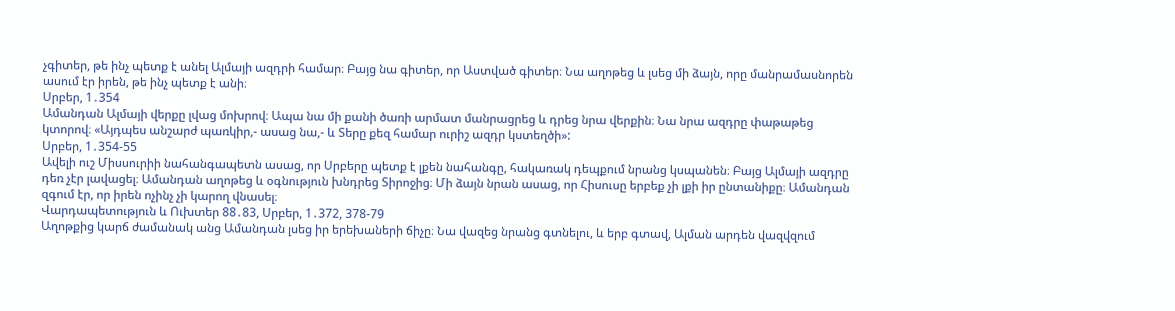չգիտեր, թե ինչ պետք է անել Ալմայի ազդրի համար։ Բայց նա գիտեր, որ Աստված գիտեր։ Նա աղոթեց և լսեց մի ձայն, որը մանրամասնորեն ասում էր իրեն, թե ինչ պետք է անի։
Սրբեր, 1․354
Ամանդան Ալմայի վերքը լվաց մոխրով։ Ապա նա մի քանի ծառի արմատ մանրացրեց և դրեց նրա վերքին։ Նա նրա ազդրը փաթաթեց կտորով։ «Այդպես անշարժ պառկիր,- ասաց նա,- և Տերը քեզ համար ուրիշ ազդր կստեղծի»:
Սրբեր, 1․354-55
Ավելի ուշ Միսսուրիի նահանգապետն ասաց, որ Սրբերը պետք է լքեն նահանգը, հակառակ դեպքում նրանց կսպանեն։ Բայց Ալմայի ազդրը դեռ չէր լավացել։ Ամանդան աղոթեց և օգնություն խնդրեց Տիրոջից։ Մի ձայն նրան ասաց, որ Հիսուսը երբեք չի լքի իր ընտանիքը։ Ամանդան զգում էր, որ իրեն ոչինչ չի կարող վնասել։
Վարդապետություն և Ուխտեր 88․83, Սրբեր, 1․372, 378-79
Աղոթքից կարճ ժամանակ անց Ամանդան լսեց իր երեխաների ճիչը։ Նա վազեց նրանց գտնելու, և երբ գտավ, Ալման արդեն վազվզում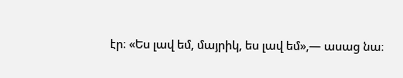էր։ «Ես լավ եմ, մայրիկ, ես լավ եմ»,— ասաց նա։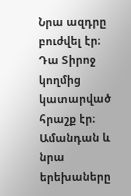Նրա ազդրը բուժվել էր։ Դա Տիրոջ կողմից կատարված հրաշք էր։ Ամանդան և նրա երեխաները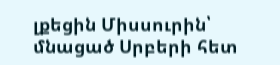լքեցին Միսսուրին՝ մնացած Սրբերի հետ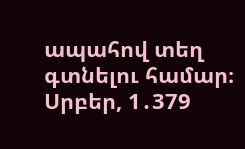ապահով տեղ գտնելու համար։
Սրբեր, 1․379